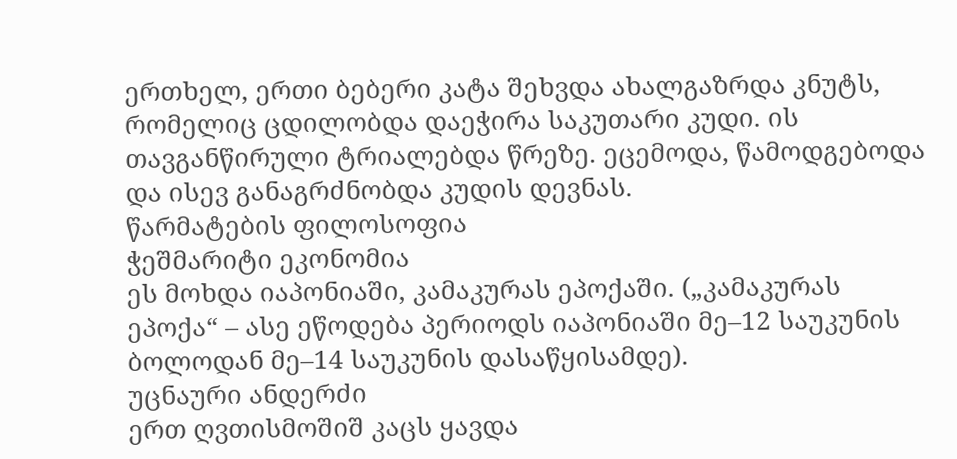ერთხელ, ერთი ბებერი კატა შეხვდა ახალგაზრდა კნუტს, რომელიც ცდილობდა დაეჭირა საკუთარი კუდი. ის თავგანწირული ტრიალებდა წრეზე. ეცემოდა, წამოდგებოდა და ისევ განაგრძნობდა კუდის დევნას.
წარმატების ფილოსოფია
ჭეშმარიტი ეკონომია
ეს მოხდა იაპონიაში, კამაკურას ეპოქაში. („კამაკურას ეპოქა“ – ასე ეწოდება პერიოდს იაპონიაში მე–12 საუკუნის ბოლოდან მე–14 საუკუნის დასაწყისამდე).
უცნაური ანდერძი
ერთ ღვთისმოშიშ კაცს ყავდა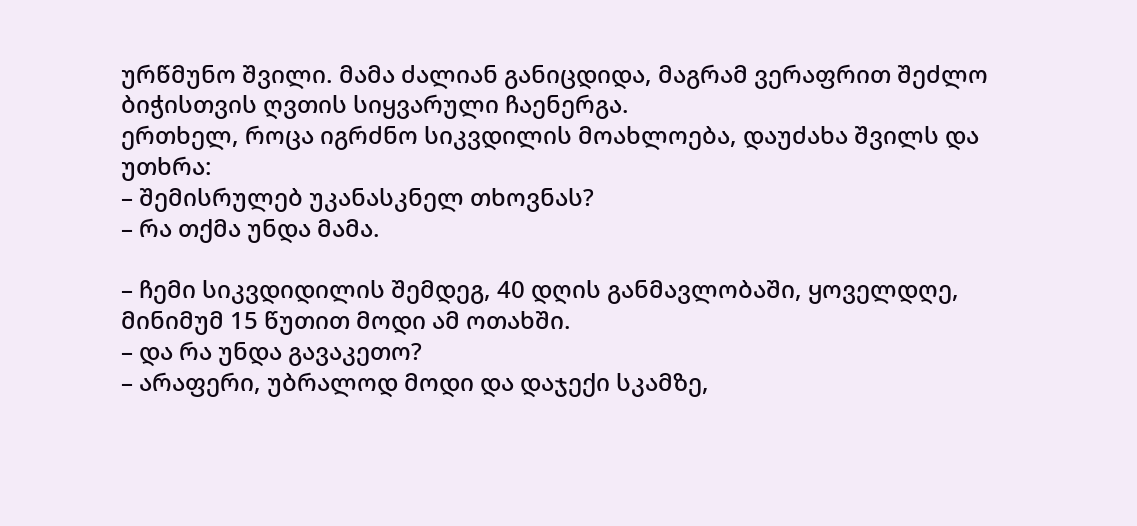ურწმუნო შვილი. მამა ძალიან განიცდიდა, მაგრამ ვერაფრით შეძლო ბიჭისთვის ღვთის სიყვარული ჩაენერგა.
ერთხელ, როცა იგრძნო სიკვდილის მოახლოება, დაუძახა შვილს და უთხრა:
– შემისრულებ უკანასკნელ თხოვნას?
– რა თქმა უნდა მამა.

– ჩემი სიკვდიდილის შემდეგ, 40 დღის განმავლობაში, ყოველდღე, მინიმუმ 15 წუთით მოდი ამ ოთახში.
– და რა უნდა გავაკეთო?
– არაფერი, უბრალოდ მოდი და დაჯექი სკამზე,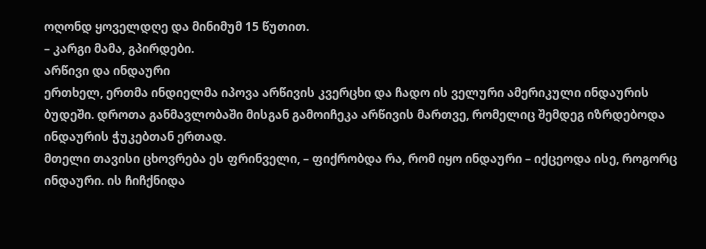ოღონდ ყოველდღე და მინიმუმ 15 წუთით.
– კარგი მამა, გპირდები.
არწივი და ინდაური
ერთხელ, ერთმა ინდიელმა იპოვა არწივის კვერცხი და ჩადო ის ველური ამერიკული ინდაურის ბუდეში. დროთა განმავლობაში მისგან გამოიჩეკა არწივის მართვე, რომელიც შემდეგ იზრდებოდა ინდაურის ჭუკებთან ერთად.
მთელი თავისი ცხოვრება ეს ფრინველი, – ფიქრობდა რა, რომ იყო ინდაური – იქცეოდა ისე, როგორც ინდაური. ის ჩიჩქნიდა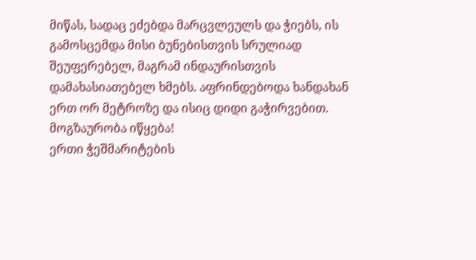მიწას, სადაც ეძებდა მარცვლეულს და ჭიებს, ის გამოსცემდა მისი ბუნებისთვის სრულიად შეუფერებელ, მაგრამ ინდაურისთვის დამახასიათებელ ხმებს. აფრინდებოდა ხანდახან ერთ ორ მეტროზე და ისიც დიდი გაჭირვებით.
მოგზაურობა იწყება!
ერთი ჭეშმარიტების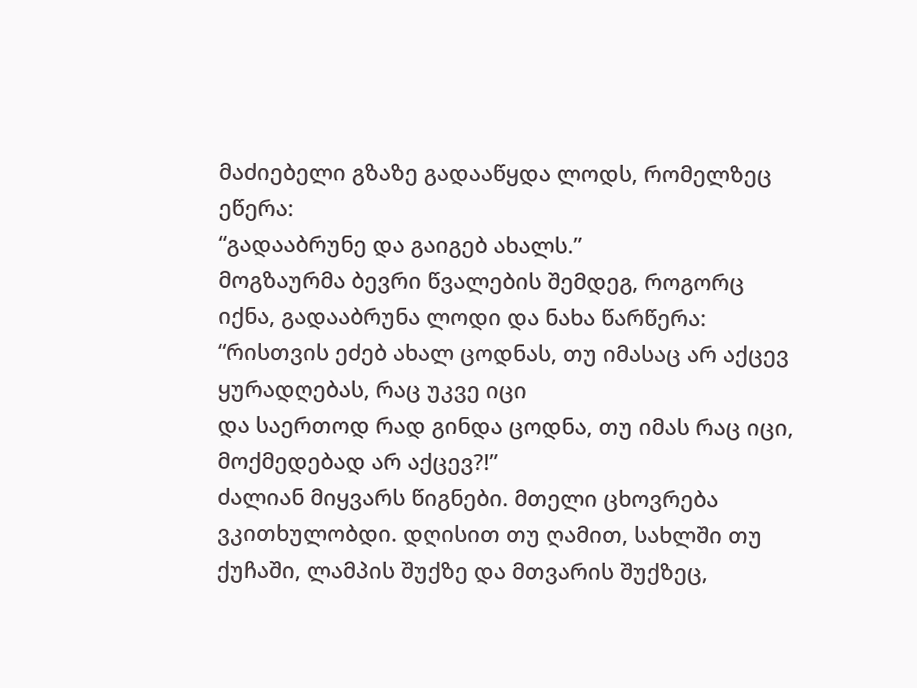მაძიებელი გზაზე გადააწყდა ლოდს, რომელზეც ეწერა:
“გადააბრუნე და გაიგებ ახალს.”
მოგზაურმა ბევრი წვალების შემდეგ, როგორც იქნა, გადააბრუნა ლოდი და ნახა წარწერა:
“რისთვის ეძებ ახალ ცოდნას, თუ იმასაც არ აქცევ ყურადღებას, რაც უკვე იცი
და საერთოდ რად გინდა ცოდნა, თუ იმას რაც იცი, მოქმედებად არ აქცევ?!”
ძალიან მიყვარს წიგნები. მთელი ცხოვრება ვკითხულობდი. დღისით თუ ღამით, სახლში თუ ქუჩაში, ლამპის შუქზე და მთვარის შუქზეც,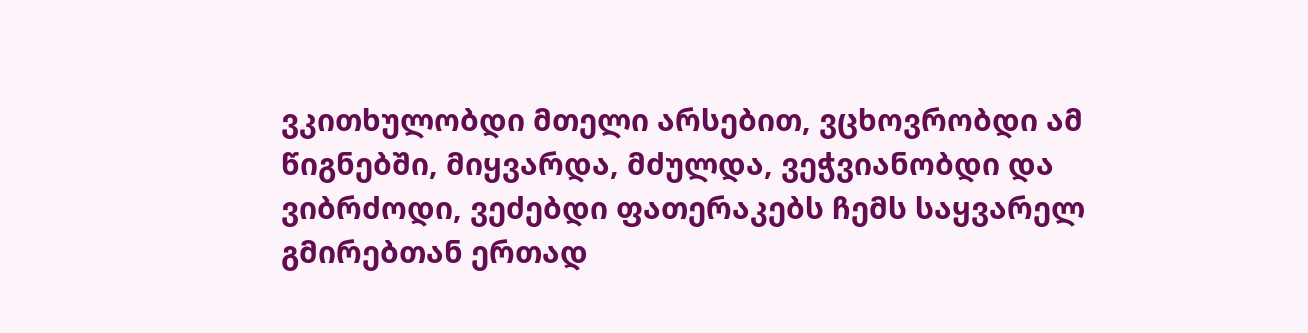ვკითხულობდი მთელი არსებით, ვცხოვრობდი ამ წიგნებში, მიყვარდა, მძულდა, ვეჭვიანობდი და ვიბრძოდი, ვეძებდი ფათერაკებს ჩემს საყვარელ გმირებთან ერთად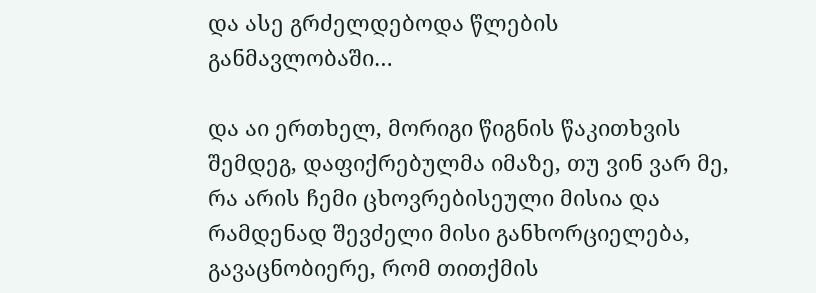და ასე გრძელდებოდა წლების განმავლობაში…

და აი ერთხელ, მორიგი წიგნის წაკითხვის შემდეგ, დაფიქრებულმა იმაზე, თუ ვინ ვარ მე, რა არის ჩემი ცხოვრებისეული მისია და რამდენად შევძელი მისი განხორციელება, გავაცნობიერე, რომ თითქმის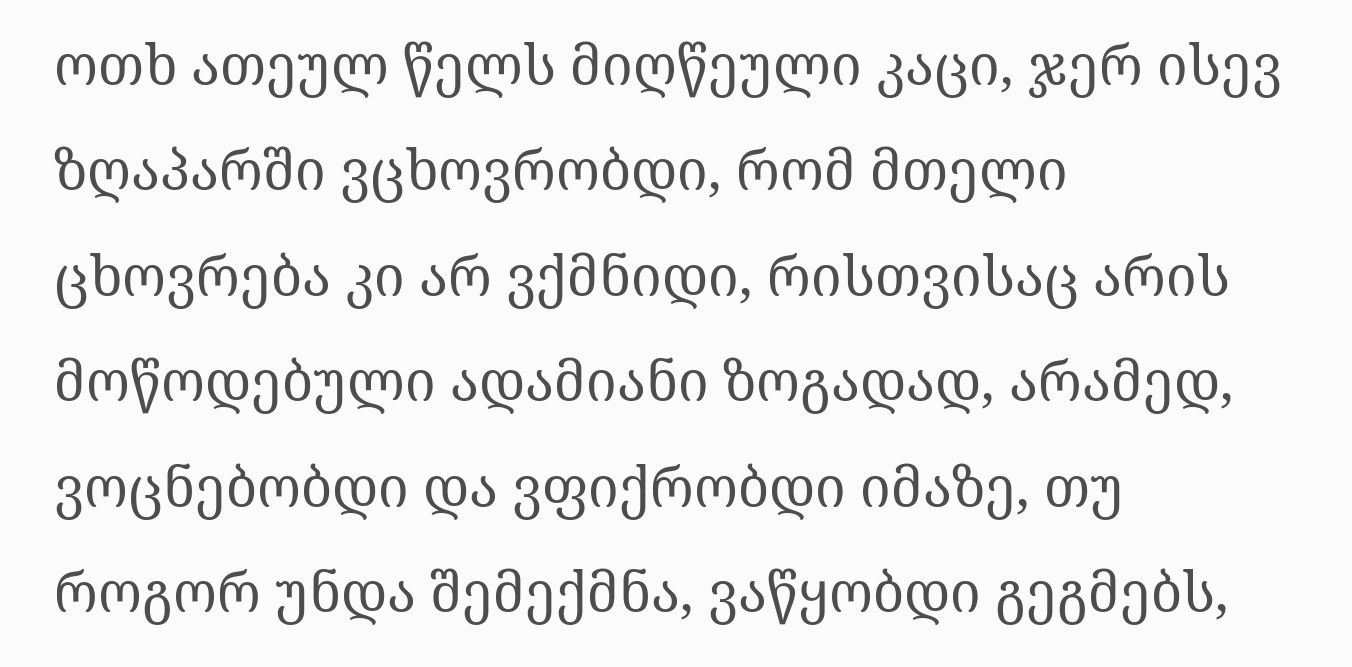ოთხ ათეულ წელს მიღწეული კაცი, ჯერ ისევ ზღაპარში ვცხოვრობდი, რომ მთელი ცხოვრება კი არ ვქმნიდი, რისთვისაც არის მოწოდებული ადამიანი ზოგადად, არამედ, ვოცნებობდი და ვფიქრობდი იმაზე, თუ როგორ უნდა შემექმნა, ვაწყობდი გეგმებს,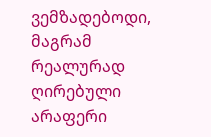ვემზადებოდი, მაგრამ რეალურად ღირებული არაფერი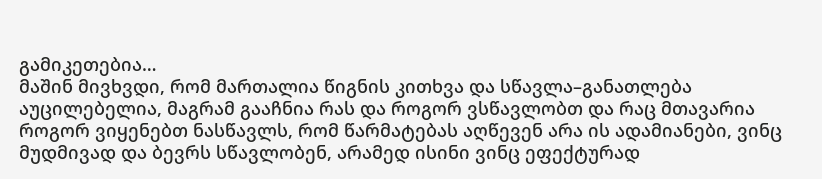გამიკეთებია…
მაშინ მივხვდი, რომ მართალია წიგნის კითხვა და სწავლა–განათლება აუცილებელია, მაგრამ გააჩნია რას და როგორ ვსწავლობთ და რაც მთავარია როგორ ვიყენებთ ნასწავლს, რომ წარმატებას აღწევენ არა ის ადამიანები, ვინც მუდმივად და ბევრს სწავლობენ, არამედ ისინი ვინც ეფექტურად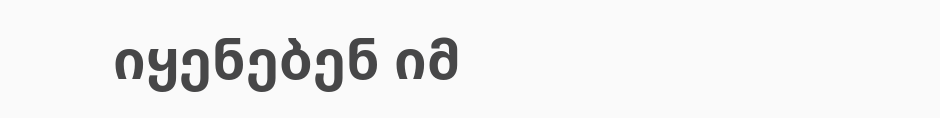იყენებენ იმ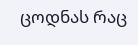ცოდნას რაც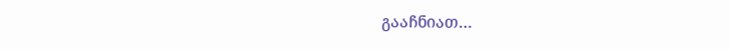გააჩნიათ…